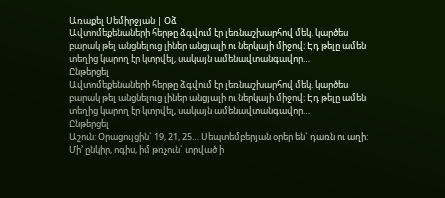Առաքել Սեմիրջյան | Օձ
Ավտոմեքենաների հերթը ձգվում էր լեռնաշխարհով մեկ. կարծես բարակ թել անցնելուց լիներ անցյալի ու ներկայի միջով։ Էդ թելը ամեն տեղից կարող էր կտրվել, սակայն ամենավտանգավոր…
Ընթերցել
Ավտոմեքենաների հերթը ձգվում էր լեռնաշխարհով մեկ. կարծես բարակ թել անցնելուց լիներ անցյալի ու ներկայի միջով։ Էդ թելը ամեն տեղից կարող էր կտրվել, սակայն ամենավտանգավոր…
Ընթերցել
Աշուն: Օրացույցին` 19, 21, 25… Սեպտեմբերյան օրեր են` դառն ու աղի: Մի’ ընկիր, ոգիս, իմ թռչուն` տրված ի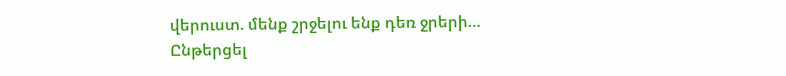վերուստ. մենք շրջելու ենք դեռ ջրերի…
Ընթերցել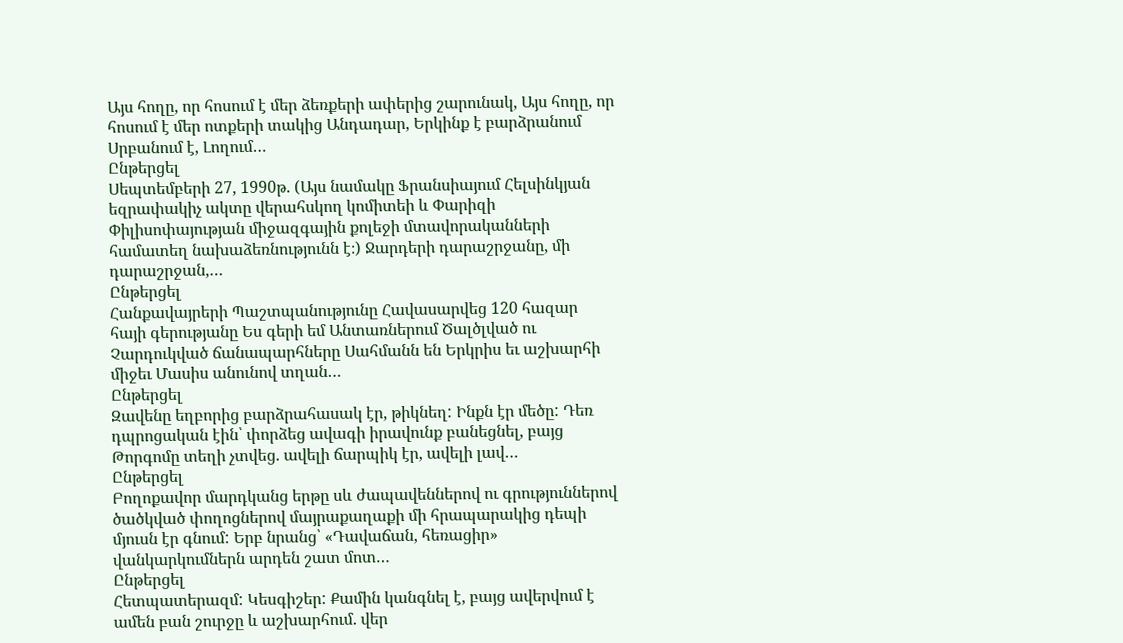Այս հողը, որ հոսում է մեր ձեռքերի ափերից շարունակ, Այս հողը, որ հոսում է մեր ոտքերի տակից Անդադար, Երկինք է բարձրանում Սրբանում է, Լողում…
Ընթերցել
Սեպտեմբերի 27, 1990թ. (Այս նամակը Ֆրանսիայում Հելսինկյան եզրափակիչ ակտը վերահսկող կոմիտեի և Փարիզի Փիլիսոփայության միջազգային քոլեջի մտավորականների համատեղ նախաձեռնությունն է։) Ջարդերի դարաշրջանը, մի դարաշրջան,…
Ընթերցել
Հանքավայրերի Պաշտպանությունը Հավասարվեց 120 հազար հայի գերությանը Ես գերի եմ Անտառներում Ծալծլված ու Չարդուկված ճանապարհները Սահմանն են Երկրիս եւ աշխարհի միջեւ Մասիս անունով տղան…
Ընթերցել
Զավենը եղբորից բարձրահասակ էր, թիկնեղ: Ինքն էր մեծը: Դեռ դպրոցական էին՝ փորձեց ավագի իրավունք բանեցնել, բայց Թորգոմը տեղի չտվեց. ավելի ճարպիկ էր, ավելի լավ…
Ընթերցել
Բողոքավոր մարդկանց երթը սև ժապավեններով ու գրություններով ծածկված փողոցներով մայրաքաղաքի մի հրապարակից դեպի մյուսն էր գնում: Երբ նրանց՝ «Դավաճան, հեռացիր» վանկարկումներն արդեն շատ մոտ…
Ընթերցել
Հետպատերազմ: Կեսգիշեր: Քամին կանգնել է, բայց ավերվում է ամեն բան շուրջը և աշխարհում. վեր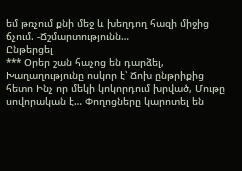եմ թռչում քնի մեջ և խեղդող հազի միջից ճչում. -Ճշմարտությունն…
Ընթերցել
*** Օրեր շան հաչոց են դարձել, Խաղաղությունը ոսկոր է՝ Ճոխ ընթրիքից հետո Ինչ որ մեկի կոկորդում խրված, Մութը սովորական է… Փողոցները կարոտել են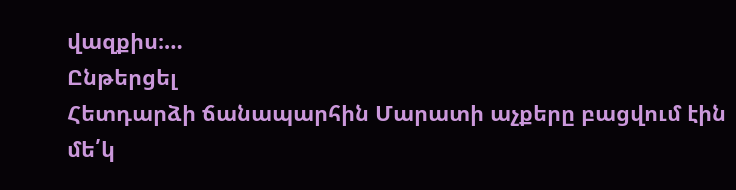վազքիս։…
Ընթերցել
Հետդարձի ճանապարհին Մարատի աչքերը բացվում էին մե՛կ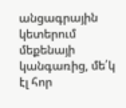անցագրային կետերում մեքենայի կանգառից, մե՛կ էլ հոր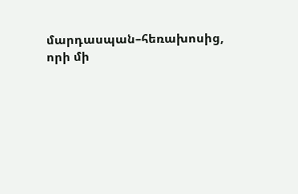մարդասպան–հեռախոսից, որի մի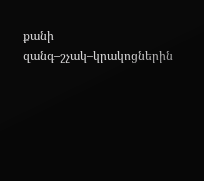քանի զանգ–շչակ–կրակոցներին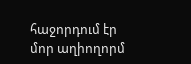հաջորդում էր մոր աղիողորմ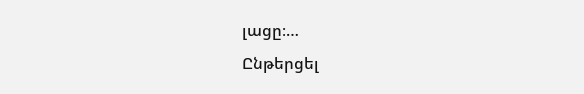լացը։…
Ընթերցել